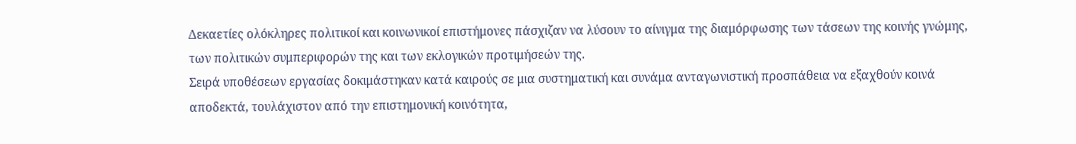Δεκαετίες ολόκληρες πολιτικοί και κοινωνικοί επιστήμονες πάσχιζαν να λύσουν το αίνιγμα της διαμόρφωσης των τάσεων της κοινής γνώμης, των πολιτικών συμπεριφορών της και των εκλογικών προτιμήσεών της.
Σειρά υποθέσεων εργασίας δοκιμάστηκαν κατά καιρούς σε μια συστηματική και συνάμα ανταγωνιστική προσπάθεια να εξαχθούν κοινά αποδεκτά, τουλάχιστον από την επιστημονική κοινότητα,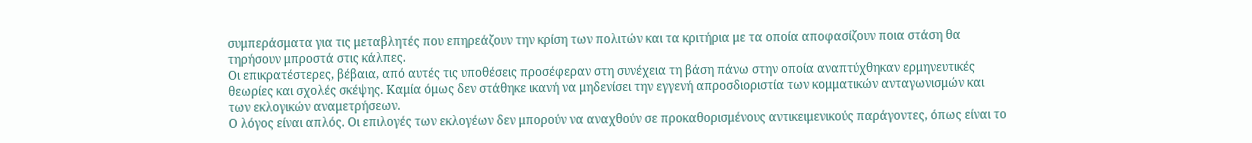συμπεράσματα για τις μεταβλητές που επηρεάζουν την κρίση των πολιτών και τα κριτήρια με τα οποία αποφασίζουν ποια στάση θα τηρήσουν μπροστά στις κάλπες.
Οι επικρατέστερες, βέβαια, από αυτές τις υποθέσεις προσέφεραν στη συνέχεια τη βάση πάνω στην οποία αναπτύχθηκαν ερμηνευτικές θεωρίες και σχολές σκέψης. Καμία όμως δεν στάθηκε ικανή να μηδενίσει την εγγενή απροσδιοριστία των κομματικών ανταγωνισμών και των εκλογικών αναμετρήσεων.
Ο λόγος είναι απλός. Οι επιλογές των εκλογέων δεν μπορούν να αναχθούν σε προκαθορισμένους αντικειμενικούς παράγοντες, όπως είναι το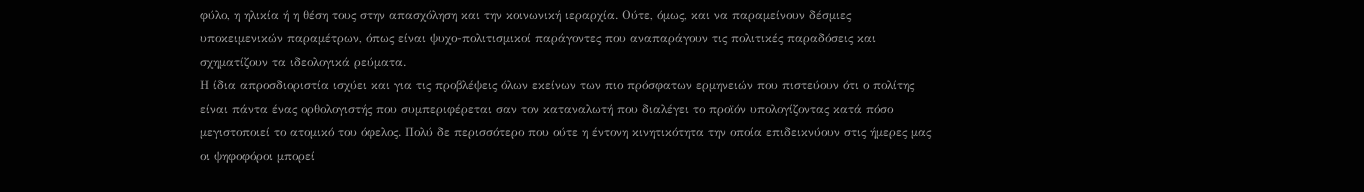φύλο, η ηλικία ή η θέση τους στην απασχόληση και την κοινωνική ιεραρχία. Ούτε, όμως, και να παραμείνουν δέσμιες υποκειμενικών παραμέτρων, όπως είναι ψυχο-πολιτισμικοί παράγοντες που αναπαράγουν τις πολιτικές παραδόσεις και σχηματίζουν τα ιδεολογικά ρεύματα.
Η ίδια απροσδιοριστία ισχύει και για τις προβλέψεις όλων εκείνων των πιο πρόσφατων ερμηνειών που πιστεύουν ότι ο πολίτης είναι πάντα ένας ορθολογιστής που συμπεριφέρεται σαν τον καταναλωτή που διαλέγει το προϊόν υπολογίζοντας κατά πόσο μεγιστοποιεί το ατομικό του όφελος. Πολύ δε περισσότερο που ούτε η έντονη κινητικότητα την οποία επιδεικνύουν στις ήμερες μας οι ψηφοφόροι μπορεί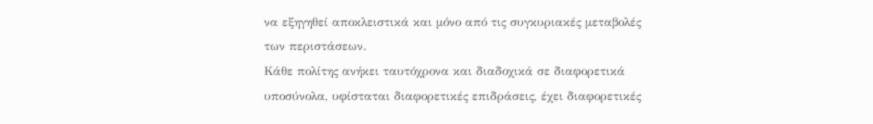να εξηγηθεί αποκλειστικά και μόνο από τις συγκυριακές μεταβολές των περιστάσεων.
Κάθε πολίτης ανήκει ταυτόχρονα και διαδοχικά σε διαφορετικά υποσύνολα, υφίσταται διαφορετικές επιδράσεις, έχει διαφορετικές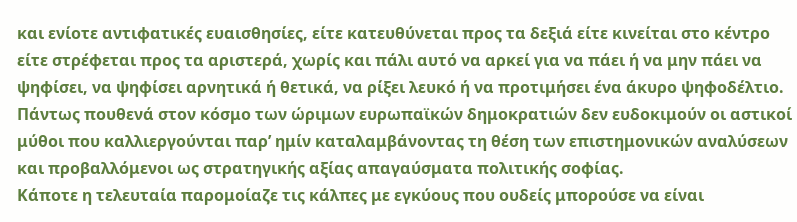και ενίοτε αντιφατικές ευαισθησίες, είτε κατευθύνεται προς τα δεξιά είτε κινείται στο κέντρο είτε στρέφεται προς τα αριστερά, χωρίς και πάλι αυτό να αρκεί για να πάει ή να μην πάει να ψηφίσει, να ψηφίσει αρνητικά ή θετικά, να ρίξει λευκό ή να προτιμήσει ένα άκυρο ψηφοδέλτιο.
Πάντως πουθενά στον κόσμο των ώριμων ευρωπαϊκών δημοκρατιών δεν ευδοκιμούν οι αστικοί μύθοι που καλλιεργούνται παρ’ ημίν καταλαμβάνοντας τη θέση των επιστημονικών αναλύσεων και προβαλλόμενοι ως στρατηγικής αξίας απαγαύσματα πολιτικής σοφίας.
Κάποτε η τελευταία παρομοίαζε τις κάλπες με εγκύους που ουδείς μπορούσε να είναι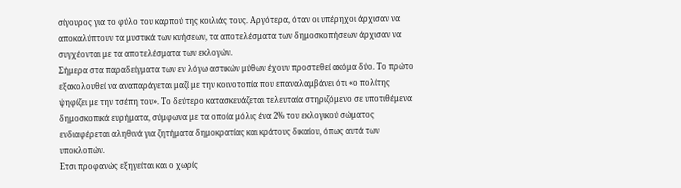σίγουρος για το φύλο του καρπού της κοιλιάς τους. Αργότερα, όταν οι υπέρηχοι άρχισαν να αποκαλύπτουν τα μυστικά των κυήσεων, τα αποτελέσματα των δημοσκοπήσεων άρχισαν να συγχέονται με τα αποτελέσματα των εκλογών.
Σήμερα στα παραδείγματα των εν λόγω αστικών μύθων έχουν προστεθεί ακόμα δύο. Το πρώτο εξακολουθεί να αναπαράγεται μαζί με την κοινοτοπία που επαναλαμβάνει ότι «ο πολίτης ψηφίζει με την τσέπη του». Το δεύτερο κατασκευάζεται τελευταία στηριζόμενο σε υποτιθέμενα δημοσκοπικά ευρήματα, σύμφωνα με τα οποία μόλις ένα 2% του εκλογικού σώματος ενδιαφέρεται αληθινά για ζητήματα δημοκρατίας και κράτους δικαίου, όπως αυτά των υποκλοπών.
Ετσι προφανώς εξηγείται και ο χωρίς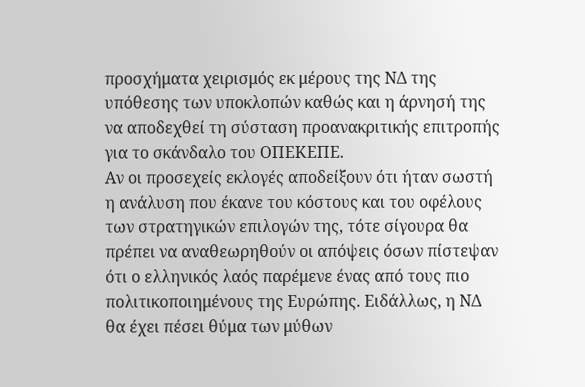προσχήματα χειρισμός εκ μέρους της ΝΔ της υπόθεσης των υποκλοπών καθώς και η άρνησή της να αποδεχθεί τη σύσταση προανακριτικής επιτροπής για το σκάνδαλο του ΟΠΕΚΕΠΕ.
Αν οι προσεχείς εκλογές αποδείξουν ότι ήταν σωστή η ανάλυση που έκανε του κόστους και του οφέλους των στρατηγικών επιλογών της, τότε σίγουρα θα πρέπει να αναθεωρηθούν οι απόψεις όσων πίστεψαν ότι ο ελληνικός λαός παρέμενε ένας από τους πιο πολιτικοποιημένους της Ευρώπης. Ειδάλλως, η ΝΔ θα έχει πέσει θύμα των μύθων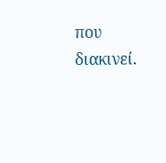που διακινεί.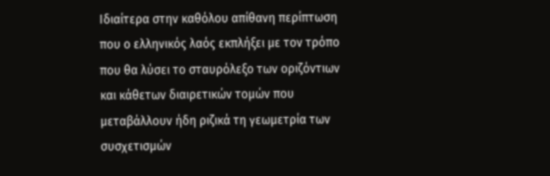Ιδιαίτερα στην καθόλου απίθανη περίπτωση που ο ελληνικός λαός εκπλήξει με τον τρόπο που θα λύσει το σταυρόλεξο των οριζόντιων και κάθετων διαιρετικών τομών που μεταβάλλουν ήδη ριζικά τη γεωμετρία των συσχετισμών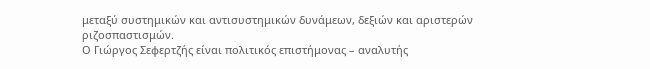μεταξύ συστημικών και αντισυστημικών δυνάμεων, δεξιών και αριστερών ριζοσπαστισμών.
Ο Γιώργος Σεφερτζής είναι πολιτικός επιστήμονας – αναλυτής